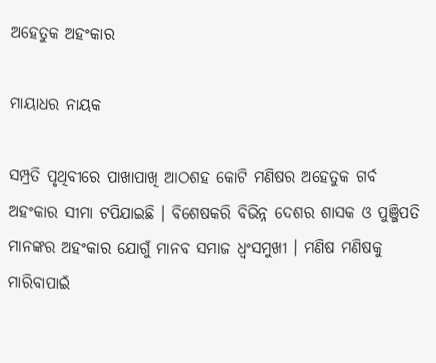ଅହେତୁକ ଅହଂକାର

ମାୟାଧର ନାୟକ

ସମ୍ପ୍ରତି ପୃଥିବୀରେ ପାଖାପାଖି ଆଠଶହ କୋଟି ମଣିଷର ଅହେତୁକ ଗର୍ବ ଅହଂକାର ସୀମା ଟପିଯାଇଛି । ବିଶେଷକରି ବିଭିନ୍ନ ଦେଶର ଶାସକ ଓ ପୁଞ୍ଜିପତି ମାନଙ୍କର ଅହଂକାର ଯୋଗୁଁ ମାନବ ସମାଜ ଧ୍ୱଂସମୁଖୀ । ମଣିଷ ମଣିଷକୁ ମାରିବାପାଇଁ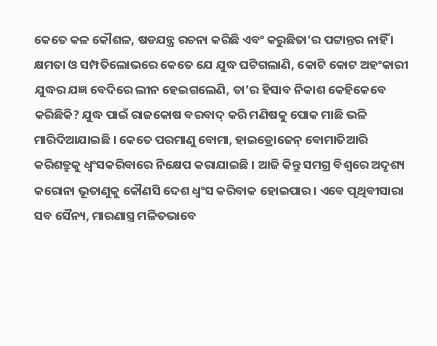କେତେ କଳ କୌଶଳ, ଷଡଯନ୍ତ୍ର ରଚନା କରିଛି ଏବଂ କରୁଛିତା’ର ପଟ୍ଟାନ୍ତର ନାହିଁ । କ୍ଷମତା ଓ ସମ୍ପତିଲୋଭରେ କେତେ ଯେ ଯୁଦ୍ଧ ଘଟିଗଲାଣି, କୋଟି କୋଟ ଅହଂକାରୀ ଯୁଦ୍ଧର ଯଜ୍ଞ ବେଦିରେ ଲୀନ ହେଇଗଲେଣି, ତା’ର ହିସାବ ନିକାଶ କେହିକେବେ କରିଛିକି? ଯୁଦ୍ଧ ପାଇଁ ରାଜକୋଷ ବରବାଦ୍ କରି ମଣିଷକୁ ପୋକ ମାଛି ଭଳି ମାରିଦିଆଯାଇଛି । କେତେ ପରମାଣୁ ବୋମା, ହାଇଡ୍ରୋଜେନ୍ ବୋମାତିଆରି କରିଶତ୍ରୁକୁ ଧ୍ୱଂସକରିବାରେ ନିକ୍ଷେପ କରାଯାଇଛି । ଆଜି କିନ୍ତୁ ସମଗ୍ର ବିଶ୍ୱରେ ଅଦୃଶ୍ୟ କରୋନା ଭୂତାଣୁକୁ କୌଣସି ଦେଶ ଧ୍ୱଂସ କରିବାକ ହୋଇପାର । ଏବେ ପୃଥିବୀସାରା ସବ ସୈନ୍ୟ, ମାରଣାସ୍ତ୍ର ମଳିତଭାବେ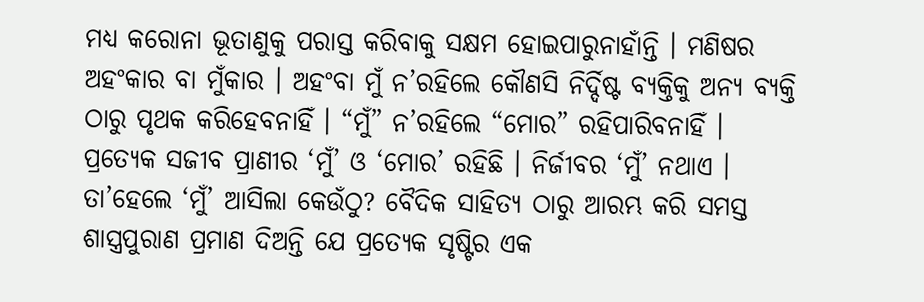ମଧ୍ୟ କରୋନା ଭୂତାଣୁକୁ ପରାସ୍ତ କରିବାକୁ ସକ୍ଷମ ହୋଇପାରୁନାହାଁନ୍ତି । ମଣିଷର ଅହଂକାର ବା ମୁଁକାର । ଅହଂବା ମୁଁ ନ’ରହିଲେ କୌଣସି ନିର୍ଦ୍ଦିଷ୍ଟ ବ୍ୟକ୍ତିକୁ ଅନ୍ୟ ବ୍ୟକ୍ତି ଠାରୁ ପୃଥକ କରିହେବନାହିଁ । “ମୁଁ” ନ’ରହିଲେ “ମୋର” ରହିପାରିବନାହିଁ । ପ୍ରତ୍ୟେକ ସଜୀବ ପ୍ରାଣୀର ‘ମୁଁ’ ଓ ‘ମୋର’ ରହିଛି । ନିର୍ଜୀବର ‘ମୁଁ’ ନଥାଏ । ତା’ହେଲେ ‘ମୁଁ’ ଆସିଲା କେଉଁଠୁ? ବୈଦିକ ସାହିତ୍ୟ ଠାରୁ ଆରମ୍ଭ କରି ସମସ୍ତ ଶାସ୍ତ୍ରପୁରାଣ ପ୍ରମାଣ ଦିଅନ୍ତି ଯେ ପ୍ରତ୍ୟେକ ସୃଷ୍ଟିର ଏକ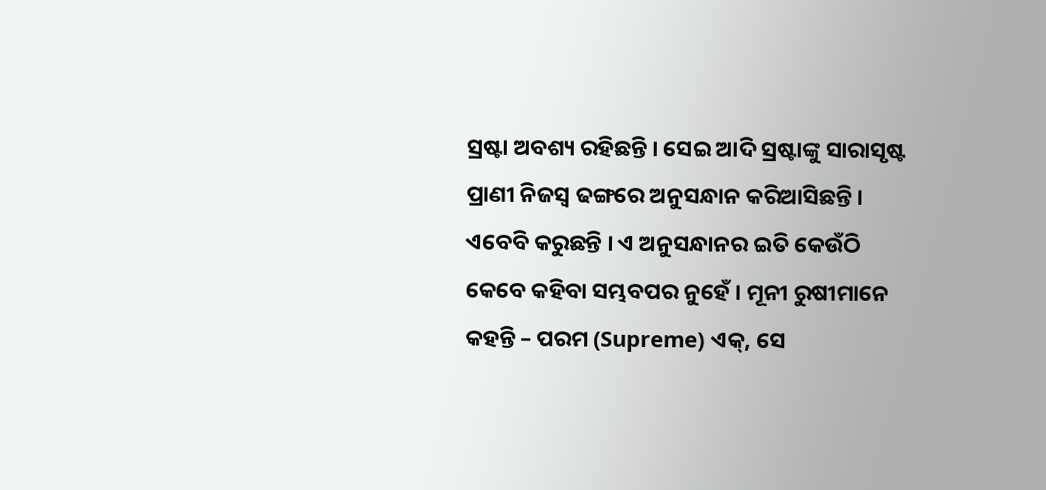ସ୍ରଷ୍ଟା ଅବଶ୍ୟ ରହିଛନ୍ତି । ସେଇ ଆଦି ସ୍ରଷ୍ଟାଙ୍କୁ ସାରାସୃଷ୍ଟ ପ୍ରାଣୀ ନିଜସ୍ୱ ଢଙ୍ଗରେ ଅନୁସନ୍ଧାନ କରିଆସିଛନ୍ତି । ଏବେବି କରୁଛନ୍ତି । ଏ ଅନୁସନ୍ଧାନର ଇତି କେଉଁଠି କେବେ କହିବା ସମ୍ଭବପର ନୁହେଁ । ମୂନୀ ରୁଷୀମାନେ କହନ୍ତି – ପରମ (Supreme) ଏକ୍‌, ସେ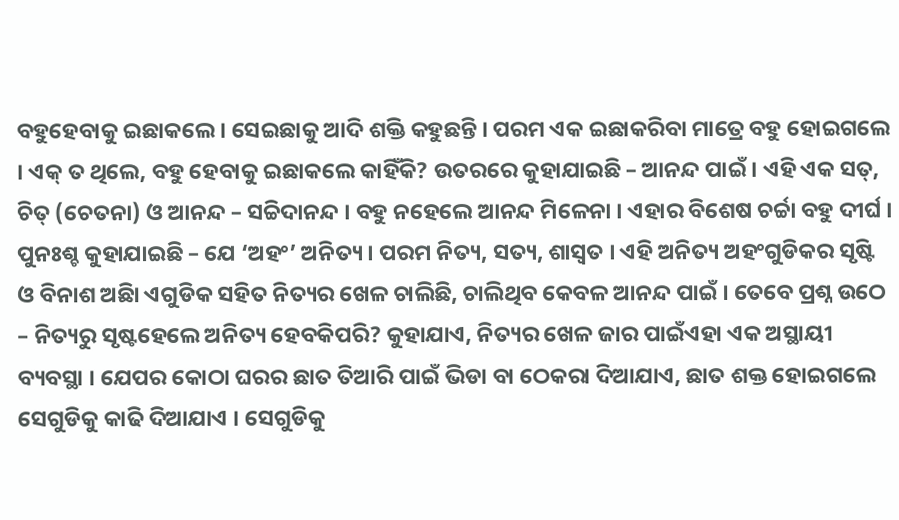ବହୁହେବାକୁ ଇଛାକଲେ । ସେଇଛାକୁ ଆଦି ଶକ୍ତି କହୁଛନ୍ତି । ପରମ ଏକ ଇଛାକରିବା ମାତ୍ରେ ବହୁ ହୋଇଗଲେ । ଏକ୍ ତ ଥିଲେ, ବହୁ ହେବାକୁ ଇଛାକଲେ କାହିଁକି? ଉତରରେ କୁହାଯାଇଛି – ଆନନ୍ଦ ପାଇଁ । ଏହି ଏକ ସତ୍‌, ଚିତ୍ (ଚେତନା) ଓ ଆନନ୍ଦ – ସଚ୍ଚିଦାନନ୍ଦ । ବହୁ ନହେଲେ ଆନନ୍ଦ ମିଳେନା । ଏହାର ବିଶେଷ ଚର୍ଚ୍ଚା ବହୁ ଦୀର୍ଘ । ପୁନଃଶ୍ଚ କୁହାଯାଇଛି – ଯେ ‘ଅହଂ’ ଅନିତ୍ୟ । ପରମ ନିତ୍ୟ, ସତ୍ୟ, ଶାସ୍ୱତ । ଏହି ଅନିତ୍ୟ ଅହଂଗୁଡିକର ସୃଷ୍ଟି ଓ ବିନାଶ ଅଛିା ଏଗୁଡିକ ସହିତ ନିତ୍ୟର ଖେଳ ଚାଲିଛି, ଚାଲିଥିବ କେବଳ ଆନନ୍ଦ ପାଇଁ । ତେବେ ପ୍ରଶ୍ନ ଉଠେ – ନିତ୍ୟରୁ ସୃଷ୍ଟହେଲେ ଅନିତ୍ୟ ହେବକିପରି? କୁହାଯାଏ, ନିତ୍ୟର ଖେଳ ଜାର ପାଇଁଏହା ଏକ ଅସ୍ଥାୟୀ ବ୍ୟବସ୍ଥା । ଯେପର କୋଠା ଘରର ଛାତ ତିଆରି ପାଇଁ ଭିଡା ବା ଠେକରା ଦିଆଯାଏ, ଛାତ ଶକ୍ତ ହୋଇଗଲେ ସେଗୁଡିକୁ କାଢି ଦିଆଯାଏ । ସେଗୁଡିକୁ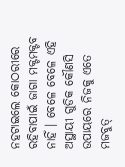ନହଟାଇଲେ କୋଠରୀରେ ରହିବାପାଇଁ ଜାଗା ମକ୍ଟମକ୍ଟବ ନାହିଁ । ବେଳେ ବେଳେ ଏହି ଅସ୍ଥାୟୀ ଗୁଡିକ କୌଣସି ଉପାୟରେ ନିଜକୁ ଏତେ ମଜବୁତ୍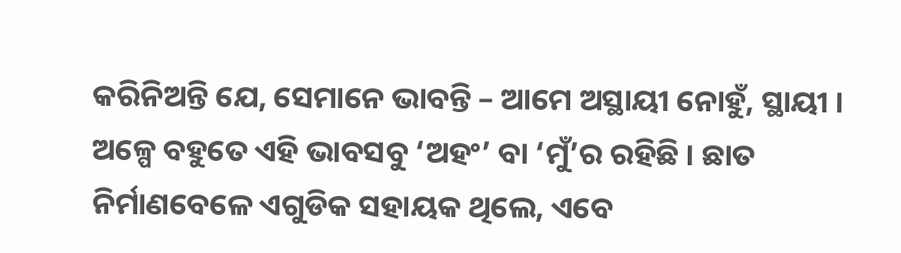କରିନିଅନ୍ତି ଯେ, ସେମାନେ ଭାବନ୍ତି – ଆମେ ଅସ୍ଥାୟୀ ନୋହୁଁ, ସ୍ଥାୟୀ । ଅଳ୍ପେ ବହୁତେ ଏହି ଭାବସବୁ ‘ଅହଂ’ ବା ‘ମୁଁ’ର ରହିଛି । ଛାତ ନିର୍ମାଣବେଳେ ଏଗୁଡିକ ସହାୟକ ଥିଲେ, ଏବେ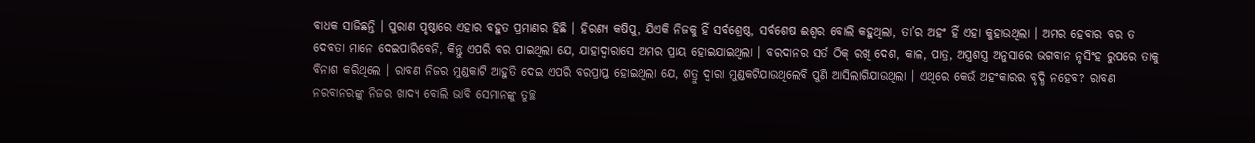ବାଧକ ସାଜିଛନ୍ତି । ପୁରାଣ ପୃଷ୍ଠାରେ ଏହାର ବହୁତ ପ୍ରମାଣର ହିଛି । ହିରଣ୍ୟ କଷିପୁ, ଯିଏକି ନିଜକୁ ହିଁ ସର୍ବଶ୍ରେଷ୍ଠ, ସର୍ବଶେଷ ଈଶ୍ୱର ବୋଲି କହୁଥିଲା, ତା’ର ଅହଂ ହିଁ ଏହା କୁହାଉଥିଲା । ଅମର ହେବାର ବର ତ ଦେବତା ମାନେ ଦେଇପାରିବେନି, କିନ୍ତୁ ଏପରି ବର ପାଇଥିଲା ଯେ, ଯାହାଦ୍ୱାରାସେ ଅମର ପ୍ରାୟ ହୋଇଯାଇଥିଲା । ବରଦାନର ସର୍ତ ଠିକ୍ ରଖି ଦେଶ, କାଳ, ପାତ୍ର, ଅସ୍ତ୍ରଶସ୍ତ୍ର ଅନୁସାରେ ଭଗବାନ ନୃସିଂହ ରୁପରେ ତାକୁ ବିନାଶ କରିଥିଲେ । ରାବଣ ନିଜର ମୁଣ୍ଡକାଟି ଆହୁତି ଦେଇ ଏପରି ବରପ୍ରାପ୍ତ ହୋଇଥିଲା ଯେ, ଶତ୍ରୁ ଦ୍ୱାରା ମୁଣ୍ଡକଟିଯାଉଥିଲେବି ପୁଣି ଆସିଲାଗିଯାଉଥିଲା । ଏଥିରେ କେଉଁ ଅହଂକାରର ବୃଦ୍ଧି ନହେବ? ରାବଣ ନରବାନରଙ୍କୁ ନିଜର ଖାଦ୍ୟ ବୋଲି ଭାବି ସେମାନଙ୍କୁ ତୁଚ୍ଛ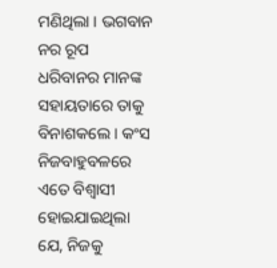ମଣିଥିଲା । ଭଗବାନ ନର ରୂପ ଧରିବାନର ମାନଙ୍କ ସହାୟତାରେ ତାକୁ ବିନାଶକଲେ । କଂସ ନିଜବାହୁବଳରେ ଏତେ ବିଶ୍ୱାସୀ ହୋଇଯାଇଥିଲା ଯେ, ନିଜକୁ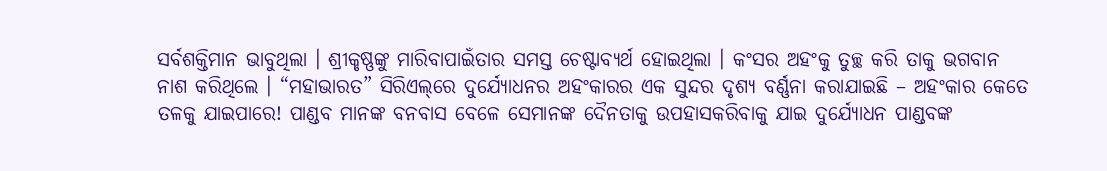ସର୍ବଶକ୍ତିମାନ ଭାବୁଥିଲା । ଶ୍ରୀକୃଷ୍ଣଙ୍କୁ ମାରିବାପାଇଁତାର ସମସ୍ତ ଚେଷ୍ଟାବ୍ୟର୍ଥ ହୋଇଥିଲା । କଂସର ଅହଂକୁ ତୁଚ୍ଛ କରି ତାକୁ ଭଗବାନ ନାଶ କରିଥିଲେ । “ମହାଭାରତ” ସିରିଏଲ୍‌ରେ ଦୁର୍ଯ୍ୟୋଧନର ଅହଂକାରର ଏକ ସୁନ୍ଦର ଦୃଶ୍ୟ ବର୍ଣ୍ଣନା କରାଯାଇଛି – ଅହଂକାର କେତେ ତଳକୁ ଯାଇପାରେ! ପାଣ୍ଡବ ମାନଙ୍କ ବନବାସ ବେଳେ ସେମାନଙ୍କ ଦୈନତାକୁ ଉପହାସକରିବାକୁ ଯାଇ ଦୁର୍ଯ୍ୟୋଧନ ପାଣ୍ଡବଙ୍କ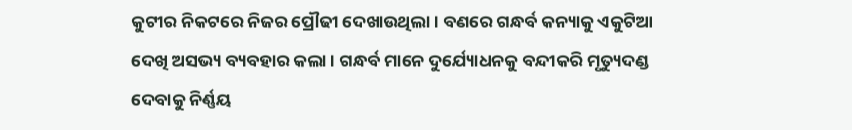କୁଟୀର ନିକଟରେ ନିଜର ପ୍ରୌଢୀ ଦେଖାଉଥିଲା । ବଣରେ ଗନ୍ଧର୍ବ କନ୍ୟାକୁ ଏକୁଟିଆ ଦେଖି ଅସଭ୍ୟ ବ୍ୟବହାର କଲା । ଗନ୍ଧର୍ବ ମାନେ ଦୁର୍ଯ୍ୟୋଧନକୁ ବନ୍ଦୀକରି ମୃତ୍ୟୁଦଣ୍ଡ ଦେବାକୁ ନିର୍ଣ୍ଣୟ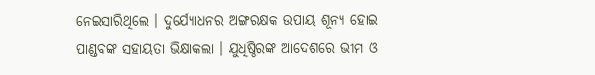ନେଇସାରିଥିଲେ । ଦୁର୍ଯ୍ୟୋଧନର ଅଙ୍ଗରକ୍ଷକ ଉପାୟ ଶୂନ୍ୟ ହୋଇ ପାଣ୍ଡବଙ୍କ ସହାୟତା ଭିକ୍ଷାକଲା । ଯୁଧିଷ୍ଠିରଙ୍କ ଆଦେଶରେ ଭୀମ ଓ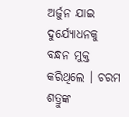ଅର୍ଜୁନ ଯାଇ ଦୁର୍ଯ୍ୟୋଧନକୁ ବନ୍ଧନ ମୁକ୍ତ କରିଥିଲେ । ଚରମ ଶତ୍ରୁଙ୍କ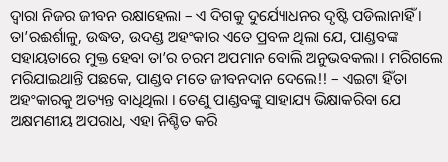ଦ୍ୱାରା ନିଜର ଜୀବନ ରକ୍ଷାହେଲା – ଏ ଦିଗକୁ ଦୁର୍ଯ୍ୟୋଧନର ଦୃଷ୍ଟି ପଡିଲାନାହିଁ । ତା’ରଈର୍ଶାଳୁ, ଉଦ୍ଧତ, ଉଦଣ୍ଡ ଅହଂକାର ଏତେ ପ୍ରବଳ ଥିଲା ଯେ, ପାଣ୍ଡବଙ୍କ ସହାୟତାରେ ମୁକ୍ତ ହେବା ତା’ର ଚରମ ଅପମାନ ବୋଲି ଅନୁଭବକଲା । ମରିଗଲେ ମରିଯାଇଥାନ୍ତି ପଛକେ, ପାଣ୍ଡବ ମତେ ଜୀବନଦାନ ଦେଲେ!! – ଏଇଟା ହିଁତା ଅହଂକାରକୁ ଅତ୍ୟନ୍ତ ବାଧିଥିଲା । ତେଣୁ ପାଣ୍ଡବଙ୍କୁ ସାହାଯ୍ୟ ଭିକ୍ଷାକରିବା ଯେ ଅକ୍ଷମଣୀୟ ଅପରାଧ, ଏହା ନିଶ୍ଚିତ କରି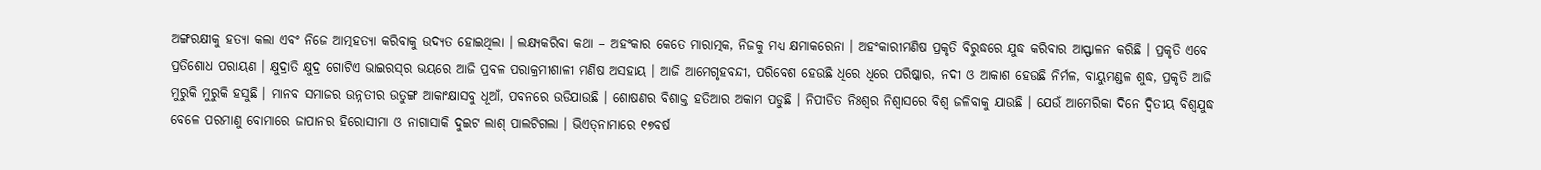ଅଙ୍ଗରକ୍ଷୀକୁ ହତ୍ୟା କଲା ଏବଂ ନିଜେ ଆତ୍ମହତ୍ୟା କରିବାକୁ ଉଦ୍ୟତ ହୋଇଥିଲା । ଲକ୍ଷ୍ୟକରିବା କଥା – ଅହଂକାର କେତେ ମାରାତ୍ମକ, ନିଜକୁ ମଧ୍ୟ କ୍ଷମାକରେନା । ଅହଂକାରୀମଣିଷ ପ୍ରକୃତି ବିରୁଦ୍ଧରେ ଯୁଦ୍ଧ କରିବାର ଆସ୍ଫାଳନ କରିଛି । ପ୍ରକୃତି ଏବେ ପ୍ରତିଶୋଧ ପରାୟଣ । କ୍ଷୁଦ୍ରାତି କ୍ଷୁଦ୍ର ଗୋଟିଏ ଭାଇରସ୍‌ର ଭୟରେ ଆଜି ପ୍ରବଳ ପରାକ୍ରମୀଶାଳୀ ମଣିଷ ଅସହାୟ । ଆଜି ଆମେଗୃହବନ୍ଦୀ, ପରିବେଶ ହେଉଛି ଧିରେ ଧିରେ ପରିଷ୍କାର, ନଦୀ ଓ ଆକାଶ ହେଉଛି ନିର୍ମଳ, ବାୟୁମଣ୍ଡଳ ଶୁଦ୍ଧ, ପ୍ରକୃତି ଆଜି ମୁରୁକି ମୁରୁକି ହସୁଛି । ମାନବ ସମାଜର ଉନ୍ନତୀର ଉତୁଙ୍ଗ ଆକାଂକ୍ଷାସବୁ ଧୂଆଁ, ପବନରେ ଉଡିଯାଉଛି । ଶୋଷଣର ବିଶାକ୍ତ ହତିଆର ଅକାମ ପଡୁଛି । ନିପୀଡିତ ନିଃଶ୍ୱର ନିଶ୍ୱାସରେ ବିଶ୍ୱ ଜଳିବାକୁ ଯାଉଛି । ଯେଉଁ ଆମେରିକା ଦିନେ ଦ୍ୱିତୀୟ ବିଶ୍ୱଯୁଦ୍ଧ ବେଳେ ପରମାଣୁ ବୋମାରେ ଜାପାନର ହିରୋସୀମା ଓ ନାଗାସାକି ଦୁଇଟ ଲାଶ୍ ପାଲଟିଗଲା । ଭିଏତ୍‌ନାମାରେ ୧୭ବର୍ଷ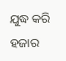ଯୁଦ୍ଧ କରି ହଜାର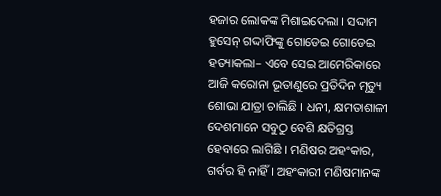ହଜାର ଲୋକଙ୍କ ମିଶାଇଦେଲା । ସଦ୍ଦାମ ହୁସେନ୍ ଗଦ୍ଦାଫିଙ୍କୁ ଗୋଡେଇ ଗୋଡେଇ ହତ୍ୟାକଲା– ଏବେ ସେଇ ଆମେରିକାରେ ଆଜି କରୋନା ଭୂତାଣୁରେ ପ୍ରତିଦିନ ମୃତ୍ୟୁ ଶୋଭା ଯାତ୍ରା ଚାଲିଛି । ଧନୀ, କ୍ଷମତାଶାଳୀ ଦେଶମାନେ ସବୁଠୁ ବେଶି କ୍ଷତିଗ୍ରସ୍ତ ହେବାରେ ଲାଗିଛି । ମଣିଷର ଅହଂକାର, ଗର୍ବର ହି ନାହିଁ । ଅହଂକାରୀ ମଣିଷମାନଙ୍କ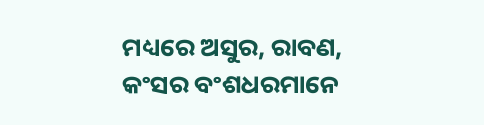ମଧ୍ୟରେ ଅସୁର, ରାବଣ, କଂସର ବଂଶଧରମାନେ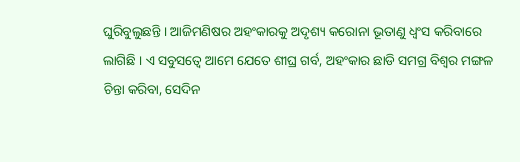ଘୁରିବୁଲୁଛନ୍ତି । ଆଜିମଣିଷର ଅହଂକାରକୁ ଅଦୃଶ୍ୟ କରୋନା ଭୂତାଣୁ ଧ୍ୱଂସ କରିବାରେ ଲାଗିଛି । ଏ ସବୁସତ୍ୱେ ଆମେ ଯେତେ ଶୀଘ୍ର ଗର୍ବ, ଅହଂକାର ଛାଡି ସମଗ୍ର ବିଶ୍ୱର ମଙ୍ଗଳ ଚିନ୍ତା କରିବା, ସେଦିନ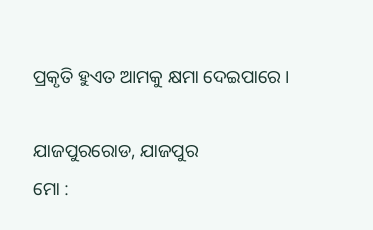ପ୍ରକୃତି ହୁଏତ ଆମକୁ କ୍ଷମା ଦେଇପାରେ ।

ଯାଜପୁରରୋଡ, ଯାଜପୁର
ମୋ :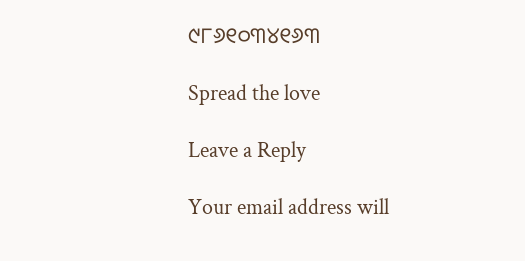୯୮୬୧୦୩୪୧୬୩

Spread the love

Leave a Reply

Your email address will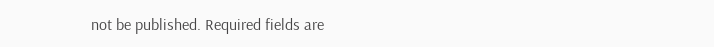not be published. Required fields are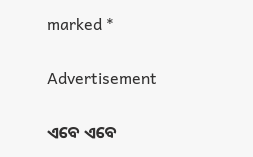marked *

Advertisement

ଏବେ ଏବେ